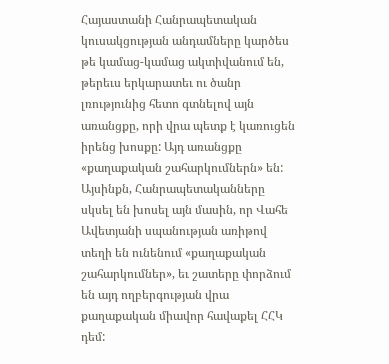Հայաստանի Հանրապետական կուսակցության անդամները կարծես թե կամաց-կամաց ակտիվանում են, թերեւս երկարատեւ ու ծանր լռությունից հետո գտնելով այն առանցքը, որի վրա պետք է կառուցեն իրենց խոսքը: Այդ առանցքը «քաղաքական շահարկումներն» են: Այսինքն, Հանրապետականները սկսել են խոսել այն մասին, որ Վահե Ավետյանի սպանության առիթով տեղի են ունենում «քաղաքական շահարկումներ», եւ շատերը փորձում են այդ ողբերգության վրա քաղաքական միավոր հավաքել ՀՀԿ դեմ: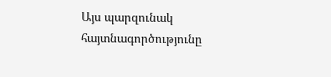Այս պարզունակ հայտնագործությունը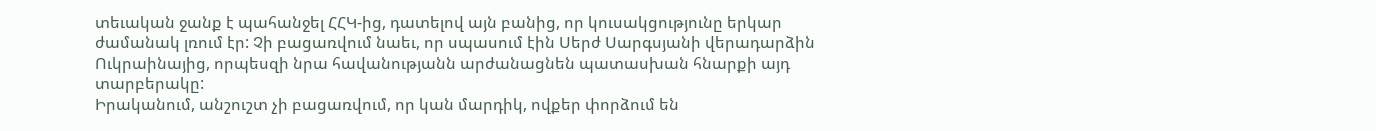տեւական ջանք է պահանջել ՀՀԿ-ից, դատելով այն բանից, որ կուսակցությունը երկար ժամանակ լռում էր: Չի բացառվում նաեւ, որ սպասում էին Սերժ Սարգսյանի վերադարձին Ուկրաինայից, որպեսզի նրա հավանությանն արժանացնեն պատասխան հնարքի այդ տարբերակը:
Իրականում, անշուշտ չի բացառվում, որ կան մարդիկ, ովքեր փորձում են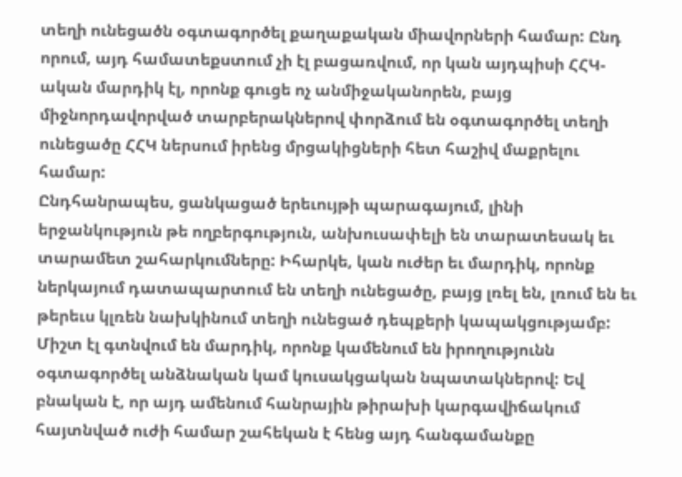տեղի ունեցածն օգտագործել քաղաքական միավորների համար: Ընդ որում, այդ համատեքստում չի էլ բացառվում, որ կան այդպիսի ՀՀԿ-ական մարդիկ էլ, որոնք գուցե ոչ անմիջականորեն, բայց միջնորդավորված տարբերակներով փորձում են օգտագործել տեղի ունեցածը ՀՀԿ ներսում իրենց մրցակիցների հետ հաշիվ մաքրելու համար:
Ընդհանրապես, ցանկացած երեւույթի պարագայում, լինի երջանկություն թե ողբերգություն, անխուսափելի են տարատեսակ եւ տարամետ շահարկումները: Իհարկե, կան ուժեր եւ մարդիկ, որոնք ներկայում դատապարտում են տեղի ունեցածը, բայց լռել են, լռում են եւ թերեւս կլռեն նախկինում տեղի ունեցած դեպքերի կապակցությամբ: Միշտ էլ գտնվում են մարդիկ, որոնք կամենում են իրողությունն օգտագործել անձնական կամ կուսակցական նպատակներով: Եվ բնական է, որ այդ ամենում հանրային թիրախի կարգավիճակում հայտնված ուժի համար շահեկան է հենց այդ հանգամանքը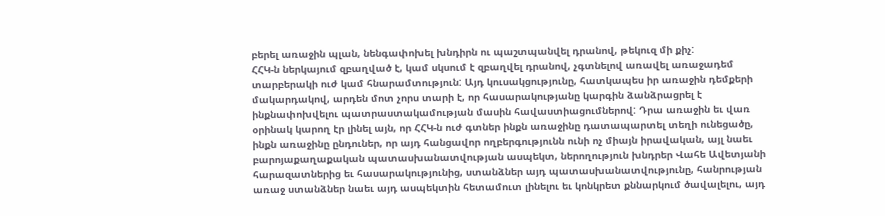բերել առաջին պլան, նենգափոխել խնդիրն ու պաշտպանվել դրանով, թեկուզ մի քիչ:
ՀՀԿ-ն ներկայում զբաղված է, կամ սկսում է զբաղվել դրանով, չգտնելով առավել առաջադեմ տարբերակի ուժ կամ հնարամտություն: Այդ կուսակցությունը, հատկապես իր առաջին դեմքերի մակարդակով, արդեն մոտ չորս տարի է, որ հասարակությանը կարգին ձանձրացրել է ինքնափոխվելու պատրաստակամության մասին հավաստիացումներով: Դրա առաջին եւ վառ օրինակ կարող էր լինել այն, որ ՀՀԿ-ն ուժ գտներ ինքն առաջինը դատապարտել տեղի ունեցածը, ինքն առաջինը ընդուներ, որ այդ հանցավոր ողբերգությունն ունի ոչ միայն իրավական, այլ նաեւ բարոյաքաղաքական պատասխանատվության ասպեկտ, ներողություն խնդրեր Վահե Ավետյանի հարազատներից եւ հասարակությունից, ստանձներ այդ պատասխանատվությունը, հանրության առաջ ստանձներ նաեւ այդ ասպեկտին հետամուտ լինելու եւ կոնկրետ քննարկում ծավալելու, այդ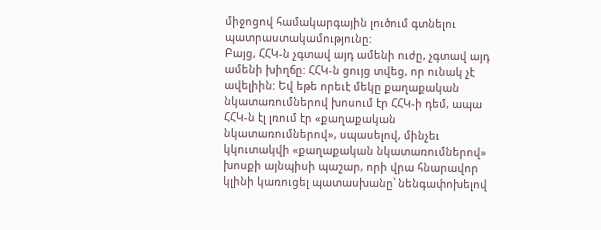միջոցով համակարգային լուծում գտնելու պատրաստակամությունը:
Բայց, ՀՀԿ-ն չգտավ այդ ամենի ուժը, չգտավ այդ ամենի խիղճը: ՀՀԿ-ն ցույց տվեց, որ ունակ չէ ավելիին: Եվ եթե որեւէ մեկը քաղաքական նկատառումներով խոսում էր ՀՀԿ-ի դեմ, ապա ՀՀԿ-ն էլ լռում էր «քաղաքական նկատառումներով», սպասելով, մինչեւ կկուտակվի «քաղաքական նկատառումներով» խոսքի այնպիսի պաշար, որի վրա հնարավոր կլինի կառուցել պատասխանը՝ նենգափոխելով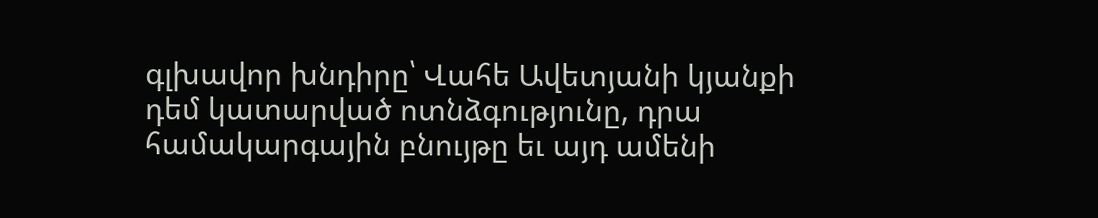գլխավոր խնդիրը՝ Վահե Ավետյանի կյանքի դեմ կատարված ոտնձգությունը, դրա համակարգային բնույթը եւ այդ ամենի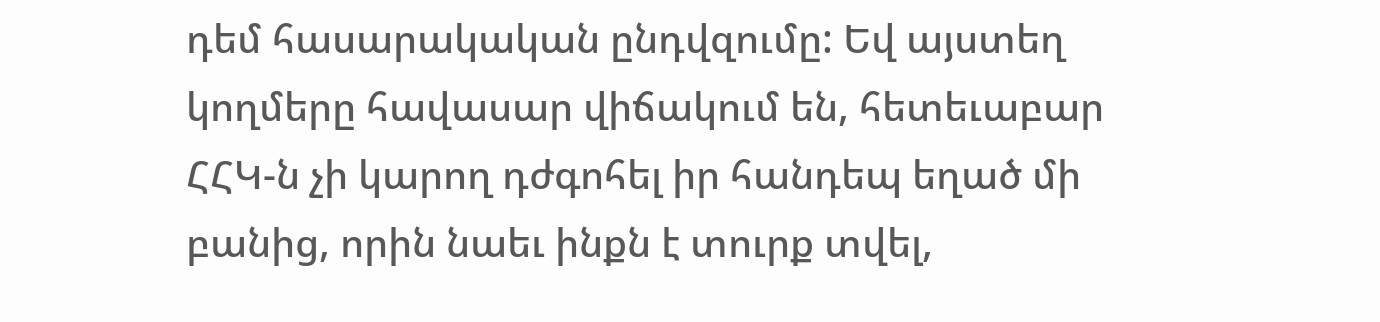դեմ հասարակական ընդվզումը: Եվ այստեղ կողմերը հավասար վիճակում են, հետեւաբար ՀՀԿ-ն չի կարող դժգոհել իր հանդեպ եղած մի բանից, որին նաեւ ինքն է տուրք տվել,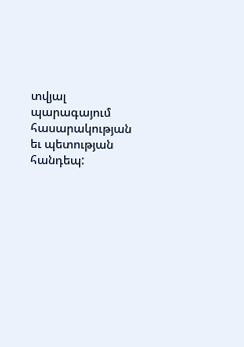տվյալ պարագայում հասարակության եւ պետության հանդեպ: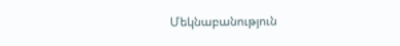Մեկնաբանություն